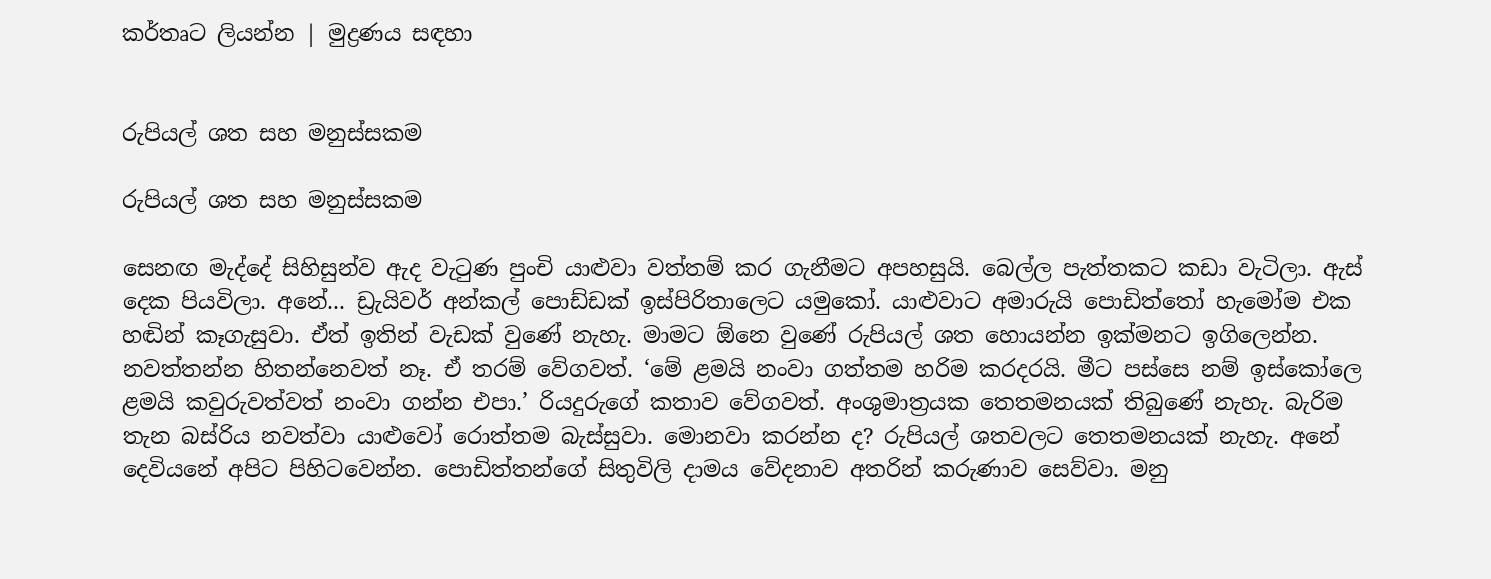කර්තෘට ලියන්න | මුද්‍රණය සඳහා


රුපියල් ශත සහ මනුස්සකම

රුපියල් ශත සහ මනුස්සකම

සෙනඟ මැද්දේ සිහිසුන්ව ඇද වැටුණ පුංචි යාළුවා වත්තම් කර ගැනීමට අපහසුයි. බෙල්ල පැත්තකට කඩා වැටිලා. ඇස් දෙක පියවිලා. අනේ... ඩ්‍රැයිවර් අන්කල් පොඩ්ඩක් ඉස්පිරිතාලෙට යමුකෝ. යාළුවාට අමාරුයි පොඩිත්තෝ හැමෝම එක හඬින් කෑගැසුවා. ඒත් ඉතින් වැඩක් වුණේ නැහැ. මාමට ඕනෙ වුණේ රුපියල් ශත හොයන්න ඉක්මනට ඉගිලෙන්න. නවත්තන්න හිතන්නෙවත් නෑ. ඒ තරම් වේගවත්. ‘මේ ළමයි නංවා ගත්තම හරිම කරදරයි. මීට පස්සෙ නම් ඉස්කෝලෙ ළමයි කවුරුවත්වත් නංවා ගන්න එපා.’ රියදුරුගේ කතාව වේගවත්. අංශුමාත්‍රයක තෙතමනයක් තිබුණේ නැහැ. බැරිම තැන බස්රිය නවත්වා යාළුවෝ රොත්තම බැස්සුවා. මොනවා කරන්න ද? රුපියල් ශතවලට තෙතමනයක් නැහැ. අනේ දෙවියනේ අපිට පිහිටවෙන්න. පොඩිත්තන්ගේ සිතුවිලි දාමය වේදනාව අතරින් කරුණාව සෙව්වා. මනු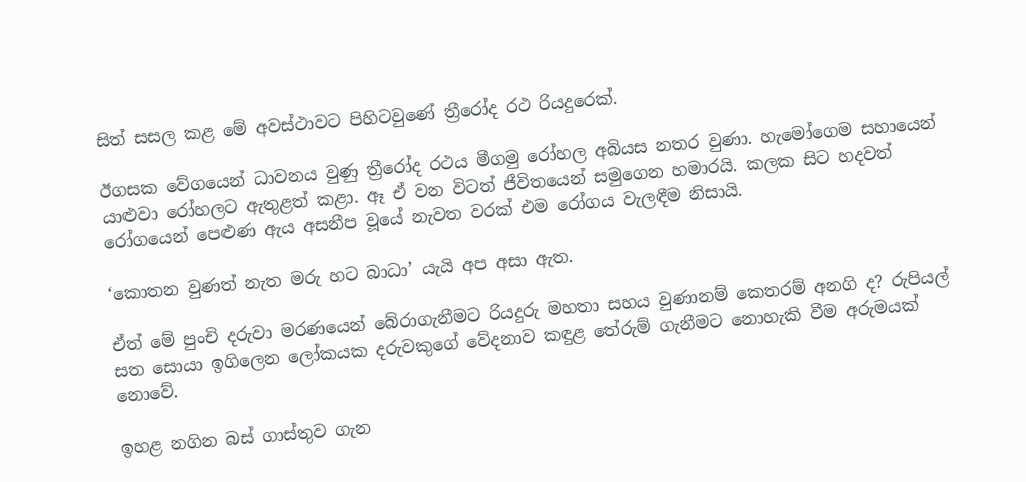සිත් සසල කළ මේ අවස්ථාවට පිහිටවුණේ ත්‍රීරෝද රථ රියදුරෙක්.

ඊගසක වේගයෙන් ධාවනය වුණු ත්‍රීරෝද රථය මීගමු රෝහල අබියස නතර වුණා. හැමෝගෙම සහායෙන් යාළුවා රෝහලට ඇතුළත් කළා. ඈ ඒ වන විටත් ජීවිතයෙන් සමුගෙන හමාරයි. කලක සිට හදවත් රෝගයෙන් පෙළුණ ඇය අසනීප වූයේ නැවත වරක් එම රෝගය වැලඳීම නිසායි.

‘කොතන වුණත් නැත මරු හට බාධා’ යැයි අප අසා ඇත.

ඒත් මේ පුංචි දරුවා මරණයෙන් බේරාගැනීමට රියදුරු මහතා සහය වුණානම් කෙතරම් අනගි ද? රුපියල් සත සොයා ඉගිලෙන ලෝකයක දරුවකුගේ වේදනාව කඳුළ තේරුම් ගැනීමට නොහැකි වීම අරුමයක් නොවේ.

ඉහළ නගින බස් ගාස්තුව ගැන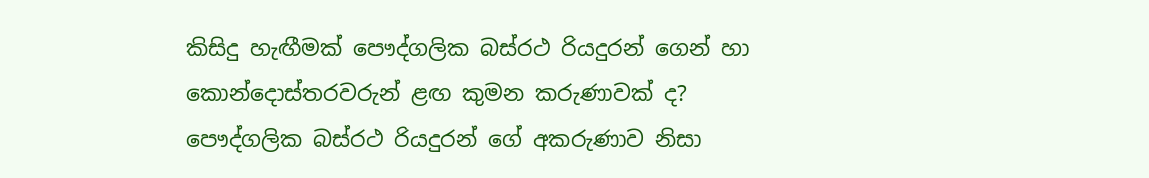කිසිදු හැඟීමක් පෞද්ගලික බස්රථ රියදුරන් ගෙන් හා කොන්දොස්තරවරුන් ළඟ කුමන කරුණාවක් ද? පෞද්ගලික බස්රථ රියදුරන් ගේ අකරුණාව නිසා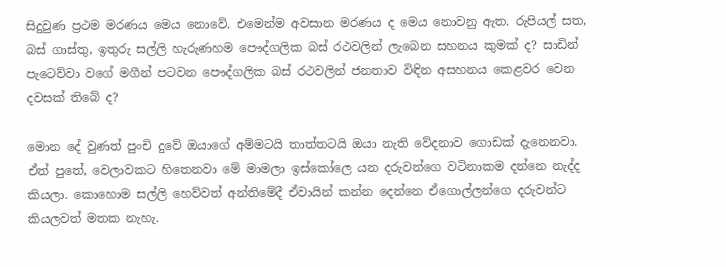සිදුවුණ ප්‍රථම මරණය මෙය නොවේ. එමෙන්ම අවසාන මරණය ද මෙය නොවනු ඇත. රුපියල් සත, බස් ගාස්තු, ඉතුරු සල්ලි හැරුණහම පෞද්ගලික බස් රථවලින් ලැබෙන සහනය කුමක් ද? සාඩින් පැටෙව්වා වගේ මගීන් පටවන පෞද්ගලික බස් රථවලින් ජනතාව විඳින අසහනය කෙළවර වෙන දවසක් තිබේ ද?

මොන දේ වුණත් පුංචි දුවේ ඔයාගේ අම්මටයි තාත්තටයි ඔයා නැති වේදනාව ගොඩක් දැනෙනවා. ඒත් පුතේ, වෙලාවකට හිතෙනවා මේ මාමලා ඉස්කෝලෙ යන දරුවන්ගෙ වටිනාකම දන්නෙ නැද්ද කියලා. කොහොම සල්ලි හෙව්වත් අන්තිමේදී ඒවායින් කන්න දෙන්නෙ ඒගොල්ලන්ගෙ දරුවන්ට කියලවත් මතක නැහැ.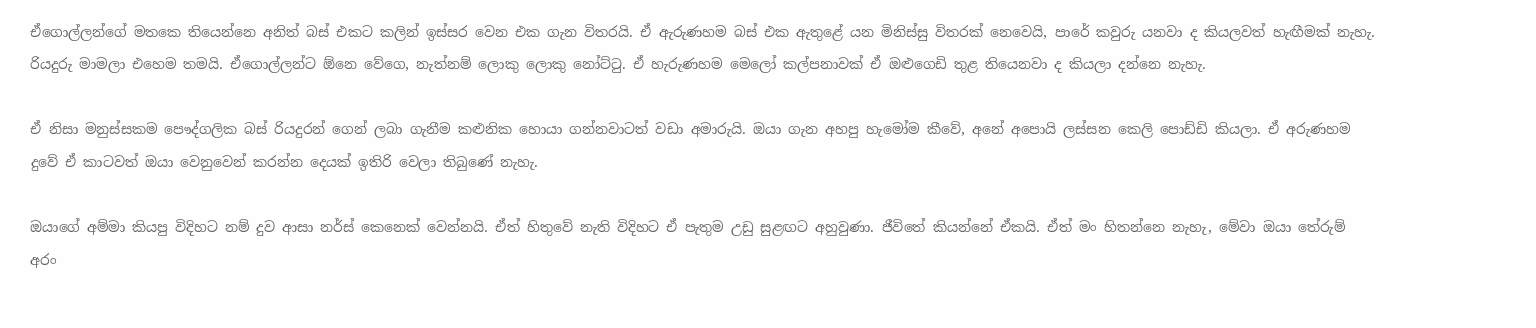ඒගොල්ලන්ගේ මතකෙ තියෙන්නෙ අනිත් බස් එකට කලින් ඉස්සර වෙන එක ගැන විතරයි. ඒ ඇරුණහම බස් එක ඇතුළේ යන මිනිස්සු විතරක් නෙවෙයි, පාරේ කවුරු යනවා ද කියලවත් හැඟීමක් නැහැ. රියදුරු මාමලා එහෙම තමයි. ඒගොල්ලන්ට ඕනෙ වේගෙ, නැත්නම් ලොකු ලොකු නෝට්ටු. ඒ හැරුණහම මෙලෝ කල්පනාවක් ඒ ඔළුගෙඩි තුළ තියෙනවා ද කියලා දන්නෙ නැහැ.

ඒ නිසා මනුස්සකම පෞද්ගලික බස් රියදුරන් ගෙන් ලබා ගැනීම කළුනික හොයා ගන්නවාටත් වඩා අමාරුයි. ඔයා ගැන අහපු හැමෝම කීවේ, අනේ අපොයි ලස්සන කෙලි පොඩ්ඩි කියලා. ඒ අරුණහම දුවේ ඒ කාටවත් ඔයා වෙනුවෙන් කරන්න දෙයක් ඉතිරි වෙලා තිබුණේ නැහැ.

ඔයාගේ අම්මා කියපු විදිහට නම් දුව ආසා නර්ස් කෙනෙක් වෙන්නයි. ඒත් හිතුවේ නැති විදිහට ඒ පැතුම උඩු සුළඟට අහුවුණා. ජීවිතේ කියන්නේ ඒකයි. ඒත් මං හිතන්නෙ නැහැ, මේවා ඔයා තේරුම් අරං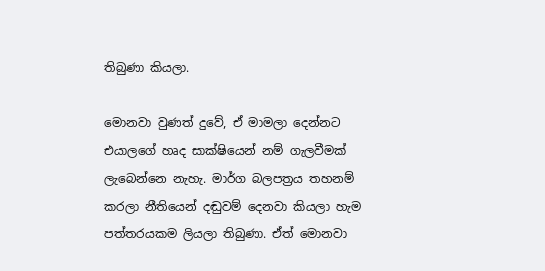තිබුණා කියලා.

මොනවා වුණත් දුවේ, ඒ මාමලා දෙන්නට එයාලගේ හෘද සාක්ෂියෙන් නම් ගැලවීමක් ලැබෙන්නෙ නැහැ. මාර්ග බලපත්‍රය තහනම් කරලා නීතියෙන් දඬුවම් දෙනවා කියලා හැම පත්තරයකම ලියලා තිබුණා. ඒත් මොනවා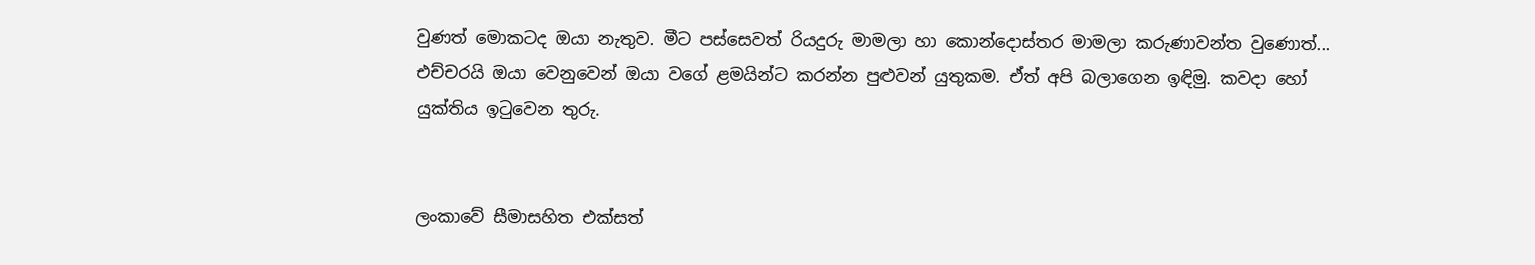වුණත් මොකටද ඔයා නැතුව. මීට පස්සෙවත් රියදුරු මාමලා හා කොන්දොස්තර මාමලා කරුණාවන්ත වුණොත්... එච්චරයි ඔයා වෙනුවෙන් ඔයා වගේ ළමයින්ට කරන්න පුළුවන් යුතුකම. ඒත් අපි බලාගෙන ඉඳිමු. කවදා හෝ යුක්තිය ඉටුවෙන තුරු.


ලංකාවේ සීමාසහිත එක්සත්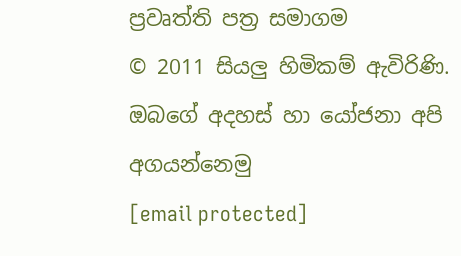ප්‍රවෘත්ති පත්‍ර සමාගම
© 2011 සියලු හිමිකම් ඇවිරිණි.
ඔබගේ අදහස් හා යෝජනා අපි අගයන්නෙමු
[email protected]